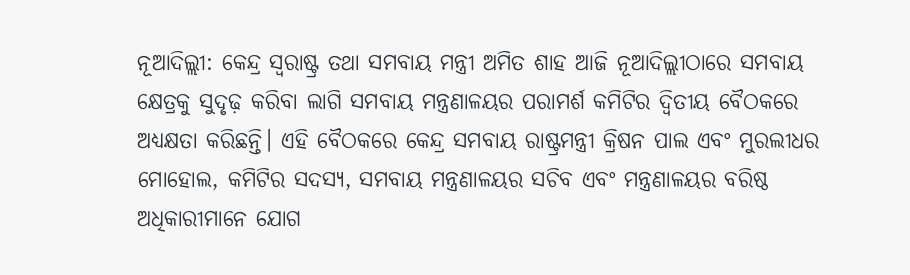ନୂଆଦିଲ୍ଲୀ: କେନ୍ଦ୍ର ସ୍ୱରାଷ୍ଟ୍ର ତଥା ସମବାୟ ମନ୍ତ୍ରୀ ଅମିତ ଶାହ ଆଜି ନୂଆଦିଲ୍ଲୀଠାରେ ସମବାୟ କ୍ଷେତ୍ରକୁ ସୁଦୃଢ଼ କରିବା ଲାଗି ସମବାୟ ମନ୍ତ୍ରଣାଳୟର ପରାମର୍ଶ କମିଟିର ଦ୍ୱିତୀୟ ବୈଠକରେ ଅଧ୍ୟକ୍ଷତା କରିଛନ୍ତି। ଏହି ବୈଠକରେ କେନ୍ଦ୍ର ସମବାୟ ରାଷ୍ଟ୍ରମନ୍ତ୍ରୀ କ୍ରିଷନ ପାଲ ଏବଂ ମୁରଲୀଧର ମୋହୋଲ, କମିଟିର ସଦସ୍ୟ, ସମବାୟ ମନ୍ତ୍ରଣାଳୟର ସଚିବ ଏବଂ ମନ୍ତ୍ରଣାଳୟର ବରିଷ୍ଠ ଅଧିକାରୀମାନେ ଯୋଗ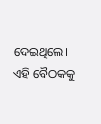ଦେଇଥିଲେ।
ଏହି ବୈଠକକୁ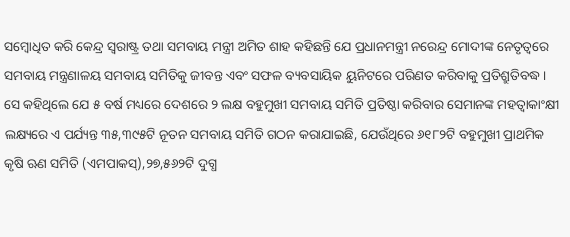ସମ୍ବୋଧିତ କରି କେନ୍ଦ୍ର ସ୍ୱରାଷ୍ଟ୍ର ତଥା ସମବାୟ ମନ୍ତ୍ରୀ ଅମିତ ଶାହ କହିଛନ୍ତି ଯେ ପ୍ରଧାନମନ୍ତ୍ରୀ ନରେନ୍ଦ୍ର ମୋଦୀଙ୍କ ନେତୃତ୍ୱରେ ସମବାୟ ମନ୍ତ୍ରଣାଳୟ ସମବାୟ ସମିତିକୁ ଜୀବନ୍ତ ଏବଂ ସଫଳ ବ୍ୟବସାୟିକ ୟୁନିଟରେ ପରିଣତ କରିବାକୁ ପ୍ରତିଶ୍ରୁତିବଦ୍ଧ। ସେ କହିଥିଲେ ଯେ ୫ ବର୍ଷ ମଧ୍ୟରେ ଦେଶରେ ୨ ଲକ୍ଷ ବହୁମୁଖୀ ସମବାୟ ସମିତି ପ୍ରତିଷ୍ଠା କରିବାର ସେମାନଙ୍କ ମହତ୍ବାକାଂକ୍ଷୀ ଲକ୍ଷ୍ୟରେ ଏ ପର୍ଯ୍ୟନ୍ତ ୩୫,୩୯୫ଟି ନୂତନ ସମବାୟ ସମିତି ଗଠନ କରାଯାଇଛି, ଯେଉଁଥିରେ ୬୧୮୨ଟି ବହୁମୁଖୀ ପ୍ରାଥମିକ କୃଷି ଋଣ ସମିତି (ଏମପାକସ୍),୨୭,୫୬୨ଟି ଦୁଗ୍ଧ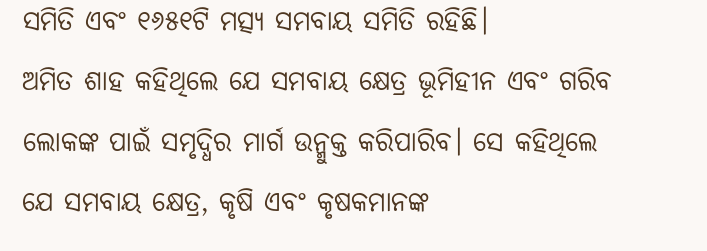ସମିତି ଏବଂ ୧୬୫୧ଟି ମତ୍ସ୍ୟ ସମବାୟ ସମିତି ରହିଛି।
ଅମିତ ଶାହ କହିଥିଲେ ଯେ ସମବାୟ କ୍ଷେତ୍ର ଭୂମିହୀନ ଏବଂ ଗରିବ ଲୋକଙ୍କ ପାଇଁ ସମୃଦ୍ଧିର ମାର୍ଗ ଉନ୍ମୁକ୍ତ କରିପାରିବ। ସେ କହିଥିଲେ ଯେ ସମବାୟ କ୍ଷେତ୍ର, କୃଷି ଏବଂ କୃଷକମାନଙ୍କ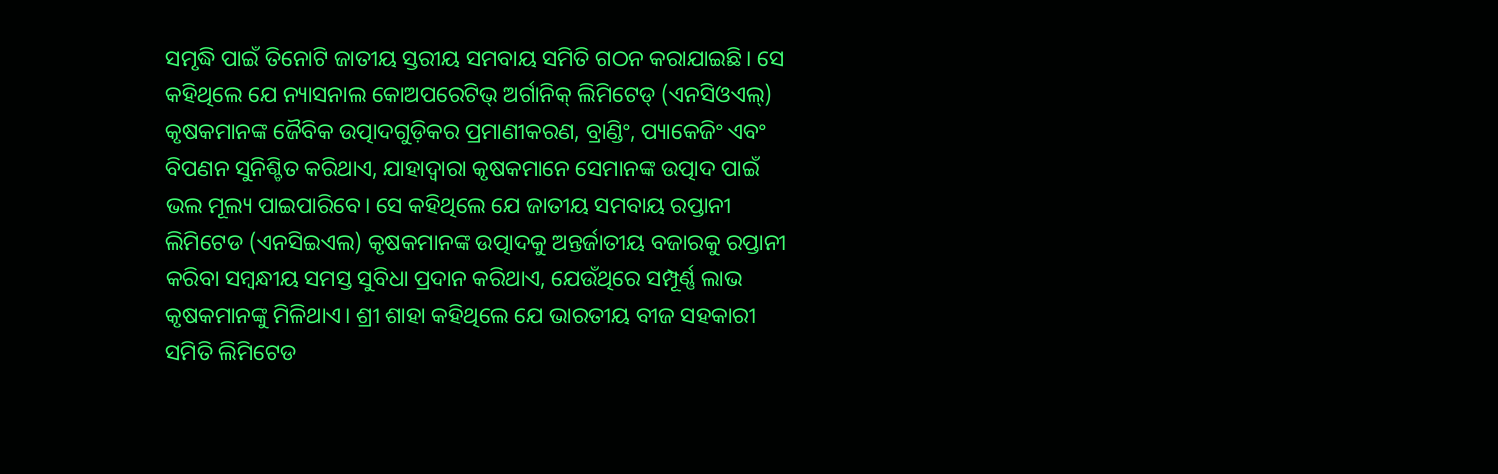ସମୃଦ୍ଧି ପାଇଁ ତିନୋଟି ଜାତୀୟ ସ୍ତରୀୟ ସମବାୟ ସମିତି ଗଠନ କରାଯାଇଛି। ସେ କହିଥିଲେ ଯେ ନ୍ୟାସନାଲ କୋଅପରେଟିଭ୍ ଅର୍ଗାନିକ୍ ଲିମିଟେଡ୍ (ଏନସିଓଏଲ୍) କୃଷକମାନଙ୍କ ଜୈବିକ ଉତ୍ପାଦଗୁଡ଼ିକର ପ୍ରମାଣୀକରଣ, ବ୍ରାଣ୍ଡିଂ, ପ୍ୟାକେଜିଂ ଏବଂ ବିପଣନ ସୁନିଶ୍ଚିତ କରିଥାଏ, ଯାହାଦ୍ୱାରା କୃଷକମାନେ ସେମାନଙ୍କ ଉତ୍ପାଦ ପାଇଁ ଭଲ ମୂଲ୍ୟ ପାଇପାରିବେ। ସେ କହିଥିଲେ ଯେ ଜାତୀୟ ସମବାୟ ରପ୍ତାନୀ ଲିମିଟେଡ (ଏନସିଇଏଲ) କୃଷକମାନଙ୍କ ଉତ୍ପାଦକୁ ଅନ୍ତର୍ଜାତୀୟ ବଜାରକୁ ରପ୍ତାନୀ କରିବା ସମ୍ବନ୍ଧୀୟ ସମସ୍ତ ସୁବିଧା ପ୍ରଦାନ କରିଥାଏ, ଯେଉଁଥିରେ ସମ୍ପୂର୍ଣ୍ଣ ଲାଭ କୃଷକମାନଙ୍କୁ ମିଳିଥାଏ। ଶ୍ରୀ ଶାହା କହିଥିଲେ ଯେ ଭାରତୀୟ ବୀଜ ସହକାରୀ ସମିତି ଲିମିଟେଡ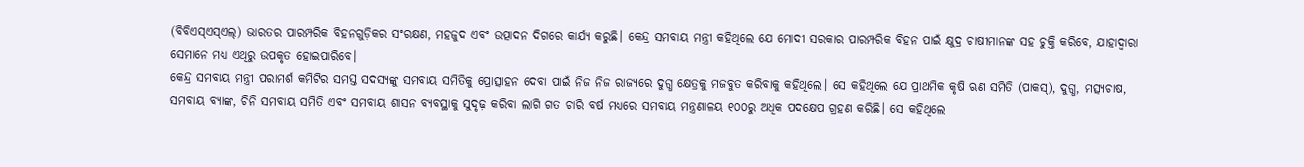(ବିବିଏସ୍ଏସ୍ଏଲ୍) ଭାରତର ପାରମ୍ପରିକ ବିହନଗୁଡ଼ିକର ସଂରକ୍ଷଣ, ମହଜୁଦ ଏବଂ ଉତ୍ପାଦନ ଦିଗରେ କାର୍ଯ୍ୟ କରୁଛି। କେନ୍ଦ୍ର ସମବାୟ ମନ୍ତ୍ରୀ କହିଥିଲେ ଯେ ମୋଦୀ ସରକାର ପାରମ୍ପରିକ ବିହନ ପାଇଁ କ୍ଷୁଦ୍ର ଚାଷୀମାନଙ୍କ ସହ ଚୁକ୍ତି କରିବେ, ଯାହାଦ୍ୱାରା ସେମାନେ ମଧ୍ୟ ଏଥିରୁ ଉପକୃତ ହୋଇପାରିବେ।
କେନ୍ଦ୍ର ସମବାୟ ମନ୍ତ୍ରୀ ପରାମର୍ଶ କମିଟିର ସମସ୍ତ ସଦସ୍ୟଙ୍କୁ ସମବାୟ ସମିତିକୁ ପ୍ରୋତ୍ସାହନ ଦେବା ପାଇଁ ନିଜ ନିଜ ରାଜ୍ୟରେ ଦୁଗ୍ଧ କ୍ଷେତ୍ରକୁ ମଜବୁତ କରିବାକୁ କହିଥିଲେ। ସେ କହିଥିଲେ ଯେ ପ୍ରାଥମିକ କୃଷି ଋଣ ସମିତି (ପାକସ୍), ଦୁଗ୍ଧ, ମତ୍ସ୍ୟଚାଷ, ସମବାୟ ବ୍ୟାଙ୍କ, ଚିନି ସମବାୟ ସମିତି ଏବଂ ସମବାୟ ଶାସନ ବ୍ୟବସ୍ଥାକୁ ସୁଦୃଢ଼ କରିବା ଲାଗି ଗତ ଚାରି ବର୍ଷ ମଧ୍ୟରେ ସମବାୟ ମନ୍ତ୍ରଣାଳୟ ୧୦୦ରୁ ଅଧିକ ପଦକ୍ଷେପ ଗ୍ରହଣ କରିଛି। ସେ କହିଥିଲେ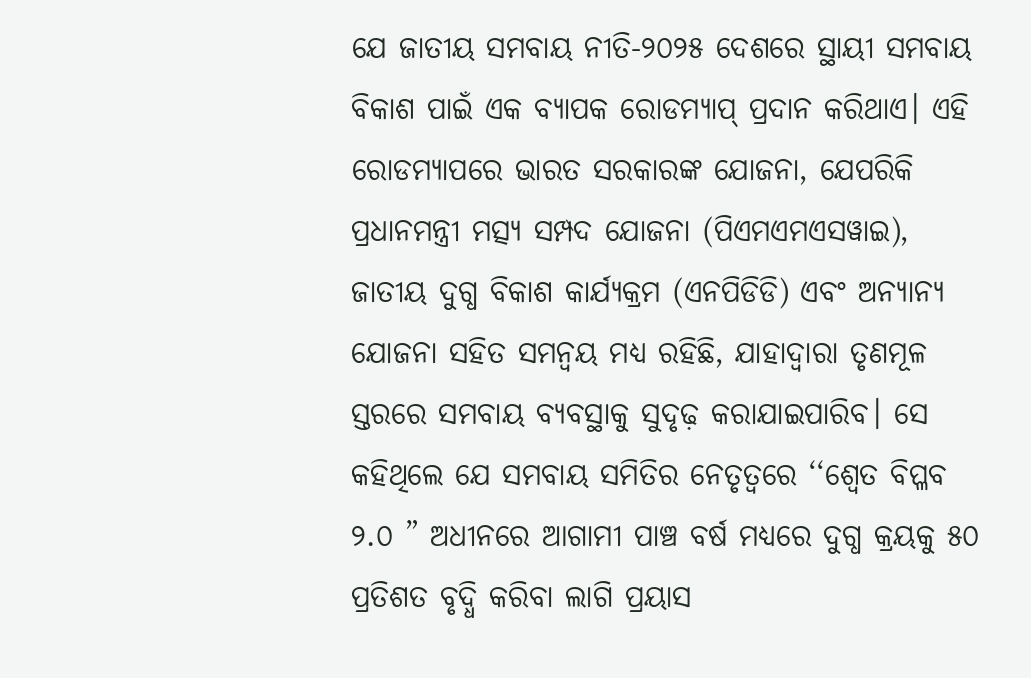ଯେ ଜାତୀୟ ସମବାୟ ନୀତି-୨୦୨୫ ଦେଶରେ ସ୍ଥାୟୀ ସମବାୟ ବିକାଶ ପାଇଁ ଏକ ବ୍ୟାପକ ରୋଡମ୍ୟାପ୍ ପ୍ରଦାନ କରିଥାଏ। ଏହି ରୋଡମ୍ୟାପରେ ଭାରତ ସରକାରଙ୍କ ଯୋଜନା, ଯେପରିକି ପ୍ରଧାନମନ୍ତ୍ରୀ ମତ୍ସ୍ୟ ସମ୍ପଦ ଯୋଜନା (ପିଏମଏମଏସୱାଇ), ଜାତୀୟ ଦୁଗ୍ଧ ବିକାଶ କାର୍ଯ୍ୟକ୍ରମ (ଏନପିଡିଡି) ଏବଂ ଅନ୍ୟାନ୍ୟ ଯୋଜନା ସହିତ ସମନ୍ୱୟ ମଧ୍ୟ ରହିଛି, ଯାହାଦ୍ୱାରା ତୃଣମୂଳ ସ୍ତରରେ ସମବାୟ ବ୍ୟବସ୍ଥାକୁ ସୁଦୃଢ଼ କରାଯାଇପାରିବ। ସେ କହିଥିଲେ ଯେ ସମବାୟ ସମିତିର ନେତୃତ୍ୱରେ ‘‘ଶ୍ୱେତ ବିପ୍ଳବ ୨.୦ ” ଅଧୀନରେ ଆଗାମୀ ପାଞ୍ଚ ବର୍ଷ ମଧ୍ୟରେ ଦୁଗ୍ଧ କ୍ରୟକୁ ୫୦ ପ୍ରତିଶତ ବୃଦ୍ଧି କରିବା ଲାଗି ପ୍ରୟାସ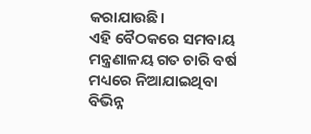କରାଯାଉଛି।
ଏହି ବୈଠକରେ ସମବାୟ ମନ୍ତ୍ରଣାଳୟ ଗତ ଚାରି ବର୍ଷ ମଧ୍ୟରେ ନିଆଯାଇଥିବା ବିଭିନ୍ନ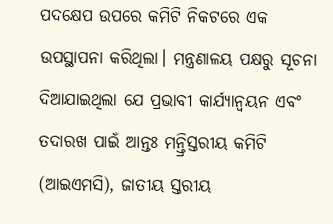ପଦକ୍ଷେପ ଉପରେ କମିଟି ନିକଟରେ ଏକ ଉପସ୍ଥାପନା କରିଥିଲା। ମନ୍ତ୍ରଣାଳୟ ପକ୍ଷରୁ ସୂଚନା ଦିଆଯାଇଥିଲା ଯେ ପ୍ରଭାବୀ କାର୍ଯ୍ୟାନ୍ୱୟନ ଏବଂ ତଦାରଖ ପାଇଁ ଆନ୍ତଃ ମନ୍ତ୍ରିସ୍ତରୀୟ କମିଟି (ଆଇଏମସି), ଜାତୀୟ ସ୍ତରୀୟ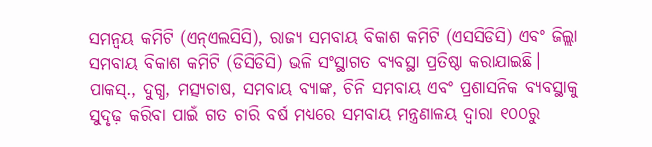ସମନ୍ୱୟ କମିଟି (ଏନ୍ଏଲସିସି), ରାଜ୍ୟ ସମବାୟ ବିକାଶ କମିଟି (ଏସସିଡିସି) ଏବଂ ଜିଲ୍ଲା ସମବାୟ ବିକାଶ କମିଟି (ଡିସିଡିସି) ଭଳି ସଂସ୍ଥାଗତ ବ୍ୟବସ୍ଥା ପ୍ରତିଷ୍ଠା କରାଯାଇଛି। ପାକସ୍., ଦୁଗ୍ଧ, ମତ୍ସ୍ୟଚାଷ, ସମବାୟ ବ୍ୟାଙ୍କ, ଚିନି ସମବାୟ ଏବଂ ପ୍ରଶାସନିକ ବ୍ୟବସ୍ଥାକୁ ସୁଦୃଢ଼ କରିବା ପାଇଁ ଗତ ଚାରି ବର୍ଷ ମଧ୍ୟରେ ସମବାୟ ମନ୍ତ୍ରଣାଳୟ ଦ୍ୱାରା ୧୦୦ରୁ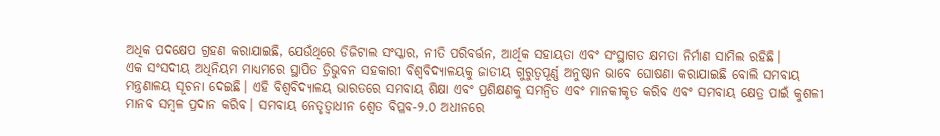ଅଧିକ ପଦକ୍ଷେପ ଗ୍ରହଣ କରାଯାଇଛି, ଯେଉଁଥିରେ ଡିଜିଟାଲ ସଂସ୍କାର, ନୀତି ପରିବର୍ତ୍ତନ, ଆର୍ଥିକ ସହାୟତା ଏବଂ ସଂସ୍ଥାଗତ କ୍ଷମତା ନିର୍ମାଣ ସାମିଲ ରହିଛି।
ଏକ ସଂସଦୀୟ ଅଧିନିୟମ ମାଧ୍ୟମରେ ସ୍ଥାପିତ ତ୍ରିଭୁବନ ସହକାରୀ ବିଶ୍ୱବିଦ୍ୟାଳୟକୁ ଜାତୀୟ ଗୁରୁତ୍ୱପୂର୍ଣ୍ଣ ଅନୁଷ୍ଠାନ ଭାବେ ଘୋଷଣା କରାଯାଇଛି ବୋଲି ସମବାୟ ମନ୍ତ୍ରଣାଳୟ ସୂଚନା ଦେଇଛି। ଏହି ବିଶ୍ୱବିଦ୍ୟାଳୟ ଭାରତରେ ସମବାୟ ଶିକ୍ଷା ଏବଂ ପ୍ରଶିକ୍ଷଣକୁ ସମନ୍ୱିତ ଏବଂ ମାନକୀକୃତ କରିବ ଏବଂ ସମବାୟ କ୍ଷେତ୍ର ପାଇଁ କୁଶଳୀ ମାନବ ସମ୍ବଳ ପ୍ରଦାନ କରିବ। ସମବାୟ ନେତୃତ୍ୱାଧୀନ ଶ୍ୱେତ ବିପ୍ଳବ-୨.୦ ଅଧୀନରେ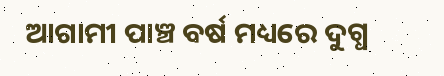ଆଗାମୀ ପାଞ୍ଚ ବର୍ଷ ମଧ୍ୟରେ ଦୁଗ୍ଧ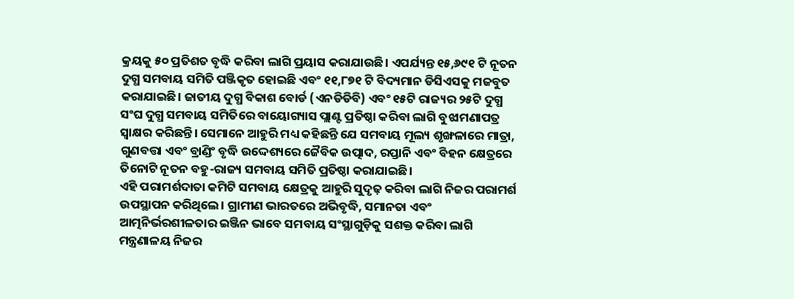କ୍ରୟକୁ ୫୦ ପ୍ରତିଶତ ବୃଦ୍ଧି କରିବା ଲାଗି ପ୍ରୟାସ କରାଯାଉଛି। ଏପର୍ଯ୍ୟନ୍ତ ୧୫,୬୯୧ ଟି ନୂତନ ଦୁଗ୍ଧ ସମବାୟ ସମିତି ପଞ୍ଜିକୃତ ହୋଇଛି ଏବଂ ୧୧,୮୭୧ ଟି ବିଦ୍ୟମାନ ଡିସିଏସକୁ ମଜବୁତ କରାଯାଇଛି। ଜାତୀୟ ଦୁଗ୍ଧ ବିକାଶ ବୋର୍ଡ (ଏନଡିଡିବି) ଏବଂ ୧୫ଟି ରାଜ୍ୟର ୨୫ଟି ଦୁଗ୍ଧ ସଂଘ ଦୁଗ୍ଧ ସମବାୟ ସମିତିରେ ବାୟୋଗ୍ୟାସ ପ୍ଲାଣ୍ଟ ପ୍ରତିଷ୍ଠା କରିବା ଲାଗି ବୁଝାମଣାପତ୍ର ସ୍ୱାକ୍ଷର କରିଛନ୍ତି। ସେମାନେ ଆହୁରି ମଧ୍ୟ କହିଛନ୍ତି ଯେ ସମବାୟ ମୂଲ୍ୟ ଶୃଙ୍ଖଳାରେ ମାତ୍ରା, ଗୁଣବତ୍ତା ଏବଂ ବ୍ରାଣ୍ଡିଂ ବୃଦ୍ଧି ଉଦ୍ଦେଶ୍ୟରେ ଜୈବିକ ଉତ୍ପାଦ, ରପ୍ତାନି ଏବଂ ବିହନ କ୍ଷେତ୍ରରେ ତିନୋଟି ନୂତନ ବହୁ-ରାଜ୍ୟ ସମବାୟ ସମିତି ପ୍ରତିଷ୍ଠା କରାଯାଇଛି।
ଏହି ପରାମର୍ଶଦାତା କମିଟି ସମବାୟ କ୍ଷେତ୍ରକୁ ଆହୁରି ସୁଦୃଢ଼ କରିବା ଲାଗି ନିଜର ପରାମର୍ଶ ଉପସ୍ଥାପନ କରିଥିଲେ। ଗ୍ରାମୀଣ ଭାରତରେ ଅଭିବୃଦ୍ଧି, ସମାନତା ଏବଂ ଆତ୍ମନିର୍ଭରଶୀଳତାର ଇଞ୍ଜିନ ଭାବେ ସମବାୟ ସଂସ୍ଥାଗୁଡ଼ିକୁ ସଶକ୍ତ କରିବା ଲାଗି ମନ୍ତ୍ରଣାଳୟ ନିଜର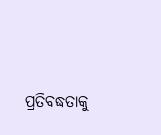ପ୍ରତିବଦ୍ଧତାକୁ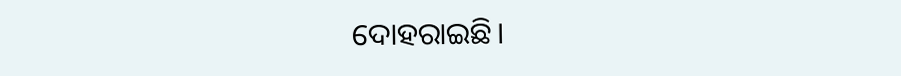ଦୋହରାଇଛି।